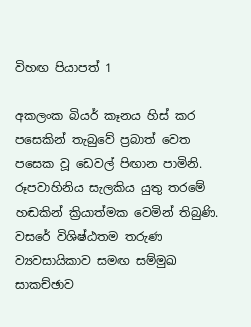විහඟ පියාපත් 1

අකලංක බියර් කෑනය හිස් කර පසෙකින් තැබුවේ ප්‍රබාත් වෙත පසෙක වූ ඩෙවල් පිඟාන පාමිනි. රූපවාහිනිය සැලකිය යුතු තරමේ හඬකින් ක්‍රියාත්මක වෙමින් තිබුණි. වසරේ විශිෂ්ඨතම තරුණ ව්‍යවසායිකාව සමඟ සම්මුඛ සාකච්ඡාව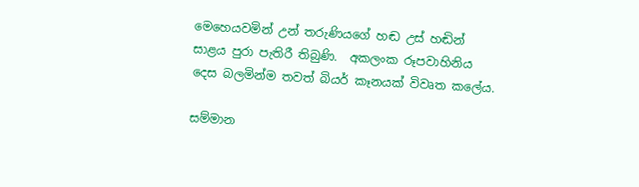මෙහෙයවමින් උන් තරුණියගේ හඬ උස් හඬින් සාළය පුරා පැතිරී තිබුණි.  අකලංක රූපවාහිනිය දෙස බලමින්ම තවත් බියර් කෑනයක් විවෘත කලේය.

සම්මාන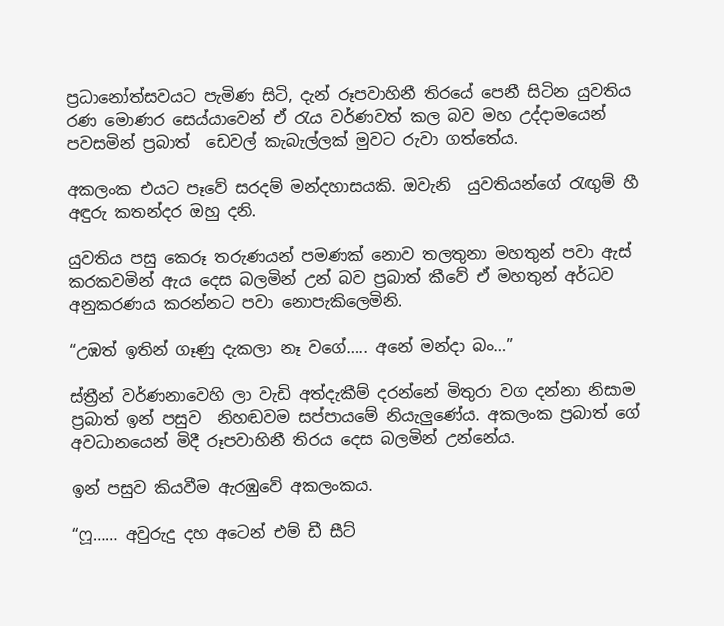ප්‍රධානෝත්සවයට පැමිණ සිටි, දැන් රූපවාහිනී තිරයේ පෙනී සිටින යුවතිය රණ මොණර සෙය්යාවෙන් ඒ රැය වර්ණවත් කල බව මහ උද්දාමයෙන් පවසමින් ප්‍රබාත්  ඩෙවල් කැබැල්ලක් මුවට රුවා ගත්තේය.

අකලංක එයට පෑවේ සරදම් මන්දහාසයකි. ඔවැනි  යුවතියන්ගේ රැඟුම් හී අඳුරු කතන්දර ඔහු දනි.

යුවතිය පසු කෙරූ තරුණයන් පමණක් නොව තලතුනා මහතුන් පවා ඇස් කරකවමින් ඇය දෙස බලමින් උන් බව ප්‍රබාත් කීවේ ඒ මහතුන් අර්ධව අනුකරණය කරන්නට පවා නොපැකිලෙමිනි.

“උඹත් ඉතින් ගෑණු දැකලා නෑ වගේ….. අනේ මන්දා බං…”

ස්ත්‍රීන් වර්ණනාවෙහි ලා වැඩි අත්දැකීම් දරන්නේ මිතුරා වග දන්නා නිසාම  ප්‍රබාත් ඉන් පසුව  නිහඬවම සප්පායමේ නියැලුණේය. අකලංක ප්‍රබාත් ගේ අවධානයෙන් මිදී රූපවාහිනී තිරය දෙස බලමින් උන්නේය.

ඉන් පසුව කියවීම ඇරඹුවේ අකලංකය.

“ෆූ…… අවුරුදු දහ අටෙන් එම් ඩී සීට්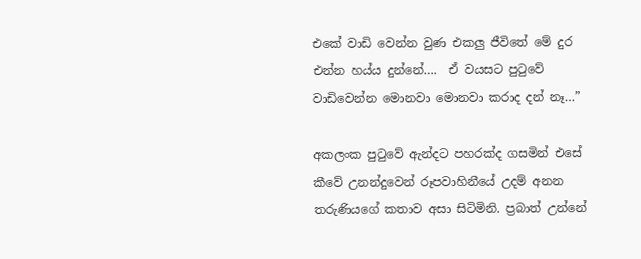එකේ වාඩි වෙන්න වුණ එකලු ජීවිතේ මේ දුර එන්න හය්ය දුන්නේ….  ඒ වයසට පුටුවේ වාඩිවෙන්න මොනවා මොනවා කරාද දන් නෑ…”

අකලංක පුටුවේ ඇන්දට පහරක්ද ගසමින් එසේ කීවේ උනන්දුවෙන් රූපවාහිනීයේ උදම් අනන තරුණියගේ කතාව අසා සිටිමිනි. ප්‍රබාත් උන්නේ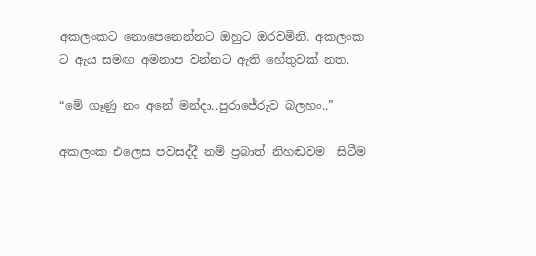අකලංකට නොපෙනෙන්නට ඔහුට ඔරවමිනි. අකලංක ට ඇය සමඟ අමනාප වන්නට ඇති හේතුවක් නත.

“මේ ගෑණු නං අනේ මන්දා..පුරාජේරුව බලහං..”

අකලංක එලෙස පවසද්දී නම් ප්‍රබාත් නිහඬවම  සිටීම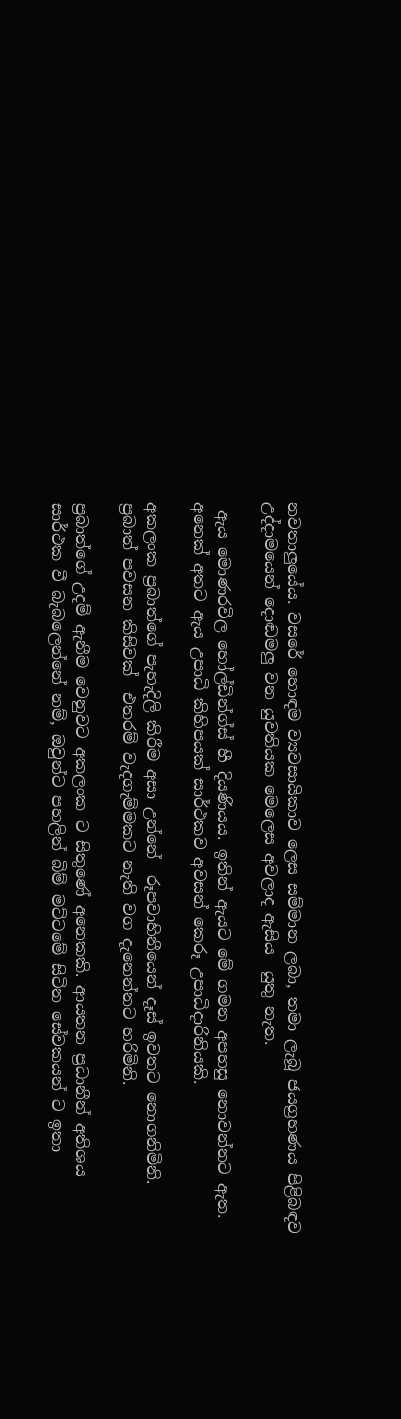නවතාලුයේය. වසරේ හොඳම ව්‍යවසායිකාව ලෙස සම්මාන ලබා, තමා ලැබූ ජයග්‍රහණය පිළිබඳව උද්දාමයෙන් දොඬමලු වන යුවතියක මෙලෙස අවලාද ඇසිය  යුතු නැත.

 ඇය මොණරවිල හෝල්ඩින්ග්ස් හී දියණියය. ඉතින් ඇයට මේ ගමන අපහසු නොවන්නට ඇත.  අනෙක් අතට ඇය උපාධි කිහිපයක් සාර්ථකව අවසන් කෙරූ උපාධිදාරිනියකි.

අකලංක ප්‍රබාත්ගේ පැහැදිලි කිරීම අසා උන්නේ  රූපවාහිනීයෙන් දෑස් ඉවතට නොගනිමිනි. ප්‍රබාත් පවසන කිසිවක්  එතරම් වැදගැම්මකට නැති වග දැනෙන්නට හරිමිනි.

ප්‍රබාත්ගේ උදම් ඇනීම වෙනුවට අකලංක ට සිතුණේ අනෙකකි. ආයතන ප්‍රධානීන් අතිශය සාර්ථක වී බැබලෙන්නේ නම්, ඔවුන්ට පහලින් බිම් මට්ටමේ සිටින සේවකයන් ට ඉතා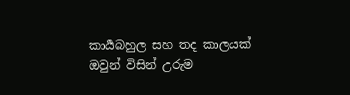කාර්‍යබහුල සහ තද කාලයක් ඔවුන් විසින් උරුම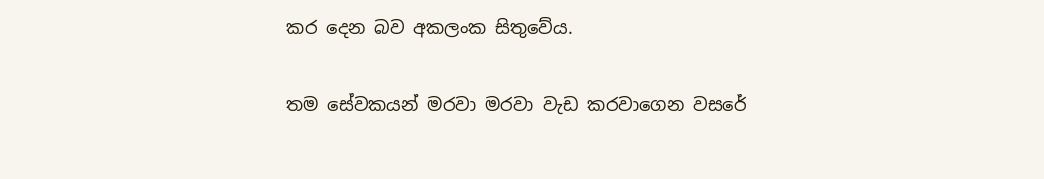කර දෙන බව අකලංක සිතුවේය.

තම සේවකයන් මරවා මරවා වැඩ කරවාගෙන වසරේ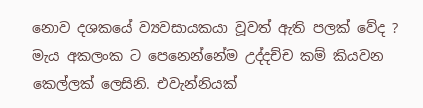නොව දශකයේ ව්‍යවසායකයා වූවත් ඇති පලක් වේද ? මැය අකලංක ට පෙනෙන්නේම උද්දච්ච කම් කියවන කෙල්ලක් ලෙසිනි. එවැන්නියක්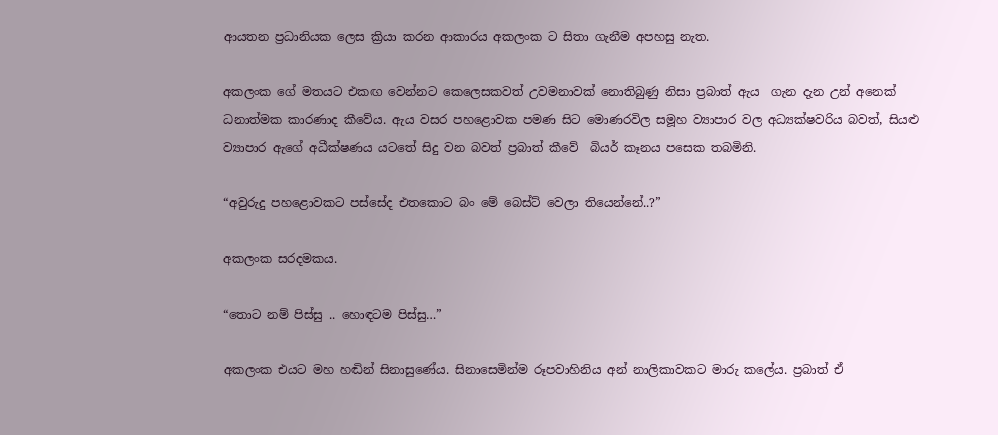ආයතන ප්‍රධානියක ලෙස ක්‍රියා කරන ආකාරය අකලංක ට සිතා ගැනීම අපහසු නැත.

අකලංක ගේ මතයට එකඟ වෙන්නට කෙලෙසකවත් උවමනාවක් නොතිබුණු නිසා ප්‍රබාත් ඇය  ගැන දැන උන් අනෙක් ධනාත්මක කාරණාද කීවේය. ඇය වසර පහළොවක පමණ සිට මොණරවිල සමූහ ව්‍යාපාර වල අධ්‍යක්ෂවරිය බවත්, සියළු ව්‍යාපාර ඇගේ අධීක්ෂණය යටතේ සිදු වන බවත් ප්‍රබාත් කීවේ  බියර් කෑනය පසෙක තබමිනි.

“අවුරුදු පහළොවකට පස්සේද එතකොට බං මේ බෙස්ට් වෙලා තියෙන්නේ..?”

අකලංක සරදමකය.

“තොට නම් පිස්සු .. හොඳටම පිස්සු…”

අකලංක එයට මහ හඬින් සිනාසුණේය. සිනාසෙමින්ම රූපවාහිනිය අන් නාලිකාවකට මාරු කලේය. ප්‍රබාත් ඒ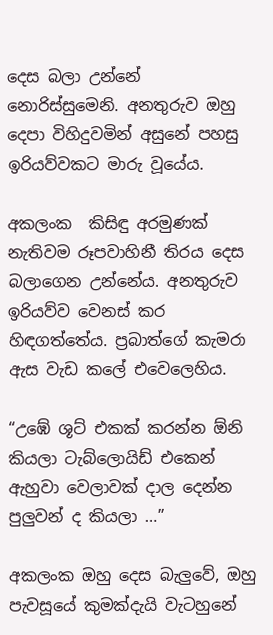දෙස බලා උන්නේ නොරිස්සුමෙනි. අනතුරුව ඔහු  දෙපා විහිදුවමින් අසුනේ පහසු ඉරියව්වකට මාරු වූයේය.

අකලංක  කිසිඳු අරමුණක් නැතිවම රූපවාහිනී තිරය දෙස බලාගෙන උන්නේය. අනතුරුව ඉරියව්ව වෙනස් කර හිඳගත්තේය. ප්‍රබාත්ගේ කැමරා ඇස වැඩ කලේ එවෙලෙහිය.

“උඹේ ශූට් එකක් කරන්න ඕනි කියලා ටැබ්ලොයිඩ් එකෙන් ඇහුවා වෙලාවක් දාල දෙන්න පුලුවන් ද කියලා …”

අකලංක ඔහු දෙස බැලුවේ, ඔහු පැවසූයේ කුමක්දැයි වැටහුනේ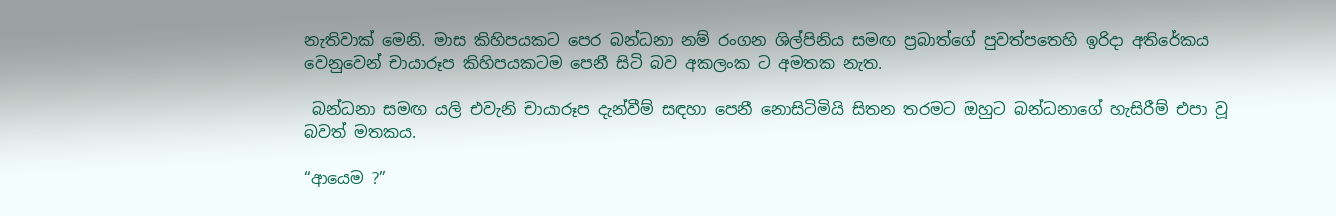නැතිවාක් මෙනි. මාස කිහිපයකට පෙර බන්ධනා නම් රංගන ශිල්පිනිය සමඟ ප්‍රබාත්ගේ පුවත්පතෙහි ඉරිදා අතිරේකය වෙනුවෙන් චායාරූප කිහිපයකටම පෙනී සිටි බව අකලංක ට අමතක නැත.

 බන්ධනා සමඟ යලි එවැනි චායාරූප දැන්වීම් සඳහා පෙනී නොසිටිමියි සිතන තරමට ඔහුට බන්ධනාගේ හැසිරීම් එපා වූ බවත් මතකය.

“ආයෙම ?”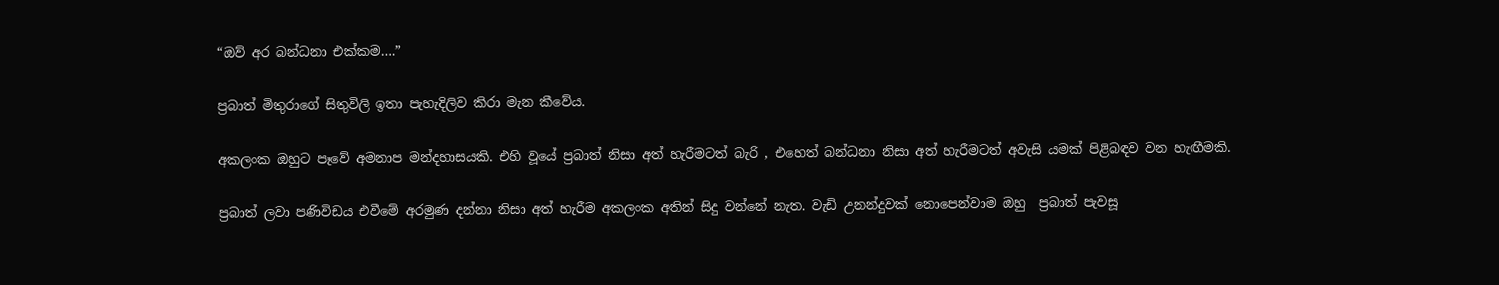“ඔව් අර බන්ධනා එක්කම….”

ප්‍රබාත් මිතුරාගේ සිතුවිලි ඉතා පැහැදිලිව කිරා මැන කීවේය.

අකලංක ඔහුට පෑවේ අමනාප මන්දහාසයකි. එහි වූයේ ප්‍රබාත් නිසා අත් හැරීමටත් බැරි , එහෙත් බන්ධනා නිසා අත් හැරීමටත් අවැසි යමක් පිළිබඳව වන හැඟීමකි.

ප්‍රබාත් ලවා පණිවිඩය එවීමේ අරමුණ දන්නා නිසා අත් හැරීම අකලංක අතින් සිදු වන්නේ නැත. වැඩි උනන්දුවක් නොපෙන්වාම ඔහු  ප්‍රබාත් පැවසූ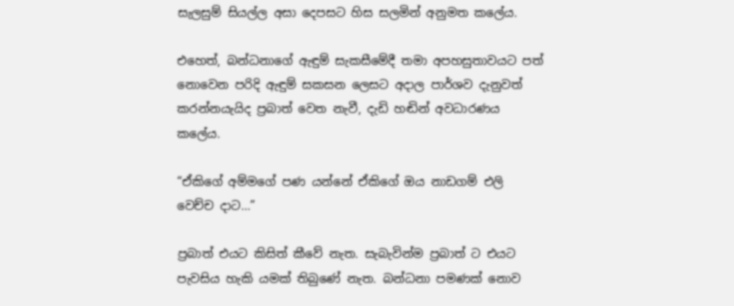සැලසුම් සියල්ල අසා දෙපසට හිස සලමින් අනුමත කලේය.

එහෙත්, බන්ධනාගේ ඇඳුම් සැකසීමේදී තමා අපහසුතාවයට පත් නොවෙන පරිදි ඇඳුම් සකසන ලෙසට අදාල පාර්ශව දැනුවත් කරන්නයැයිද ප්‍රබාත් වෙත නැවී, දැඩි හඬින් අවධාරණය කලේය.

“ඒකිගේ අම්මගේ පණ යන්නේ ඒකිගේ ඔය නාඩගම් එලි වෙච්ච දාට…”

ප්‍රබාත් එයට කිසිත් කීවේ නැත. සැබැවින්ම ප්‍රබාත් ට එයට පැවසිය හැකි යමක් තිබුණේ නැත. බන්ධනා පමණක් නොව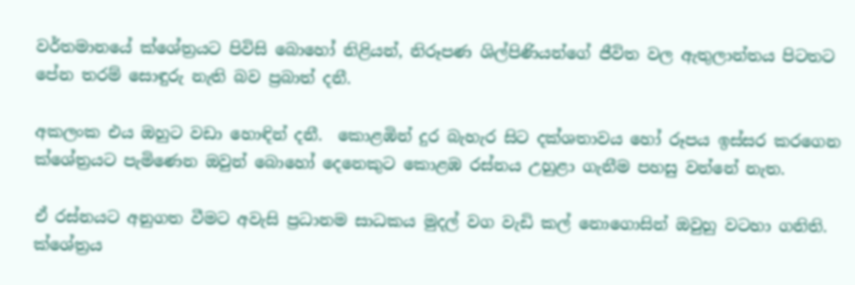වර්තමානයේ ක්ශේත්‍රයට පිවිසි බොහෝ නිළියන්, නිරූපණ ශිල්පිණියන්ගේ ජීවිත වල ඇතුලාන්තය පිටතට පේන තරම් සොඳුරු නැති බව ප්‍රබාත් දනී.

අකලංක එය ඔහුට වඩා හොඳින් දනී.  කොළඹින් දුර බැහැර සිට දක්ශතාවය හෝ රූපය ඉස්සර කරගෙන ක්ශේත්‍රයට පැමිණෙන ඔවුන් බොහෝ දෙනෙකුට කොළඹ රස්නය උහුළා ගැනීම පහසු වන්නේ නැත.

ඒ රස්නයට අනුගත වීමට අවැසි ප්‍රධානම සාධකය මුදල් වග වැඩි කල් නොගොසින් ඔවුහු වටහා ගනිති. ක්ශේත්‍රය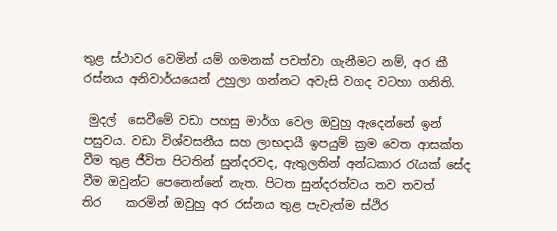තුළ ස්ථාවර වෙමින් යම් ගමනක් පවත්වා ගැනීමට නම්, අර කී රස්නය අනිවාර්යයෙන් උහුලා ගන්නට අවැසි වගද වටහා ගනිති.

 මුදල්  සෙවීමේ වඩා පහසු මාර්ග වෙල ඔවුහු ඇදෙන්නේ ඉන් පසුවය. වඩා විශ්වසනීය සහ ලාභදායී ඉපයුම් ක්‍රම වෙත ආසක්ත වීම තුළ ජීවිත පිටතින් සුන්දරවද, ඇතුලතින් අන්ධකාර රැයක් සේද වීම ඔවුන්ට පෙනෙන්නේ නැත. පිටත සුන්දරත්වය තව තවත්      තිර    කරමින් ඔවුහු අර රස්නය තුළ පැවැත්ම ස්ථිර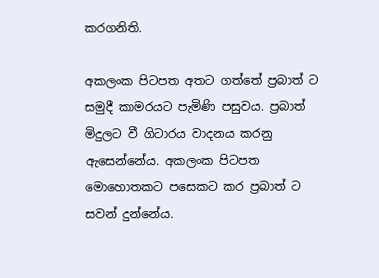කරගනිති.

අකලංක පිටපත අතට ගත්තේ ප්‍රබාත් ට සමුදී කාමරයට පැමිණි පසුවය. ප්‍රබාත් මිදුලට වී ගිටාරය වාදනය කරනු ඇසෙන්නේය. අකලංක පිටපත මොහොතකට පසෙකට කර ප්‍රබාත් ට සවන් දුන්නේය.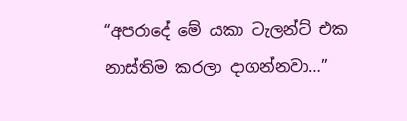“අපරාදේ මේ යකා ටැලන්ට් එක නාස්තිම කරලා දාගන්නවා…”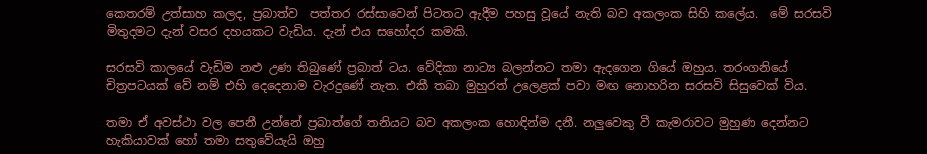කෙතරම් උත්සාහ කලද, ප්‍රබාත්ව  පත්තර රස්සාවෙන් පිටතට ඇදීම පහසු වූයේ නැති බව අකලංක සිහි කලේය.  මේ සරසවි මිතුදමට දැන් වසර දහයකට වැඩිය. දැන් එය සහෝදර කමකි.

සරසවි කාලයේ වැඩිම නළු උණ තිබුණේ ප්‍රබාත් ටය. වේදිකා නාට්‍ය බලන්නට තමා ඇදගෙන ගියේ ඔහුය. තරංගනියේ චිත්‍රපටයක් වේ නම් එහි දෙදෙනාම වැරදුණේ නැත. එකී තබා මුහුරත් උලෙළක් පවා මඟ නොහරින සරසවි සිසුවෙක් විය.

තමා ඒ අවස්ථා වල පෙනී උන්නේ ප්‍රබාත්ගේ තනියට බව අකලංක හොඳින්ම දනී. නලුවෙකු වී කැමරාවට මුහුණ දෙන්නට හැකියාවක් හෝ තමා සතුවේයැයි ඔහු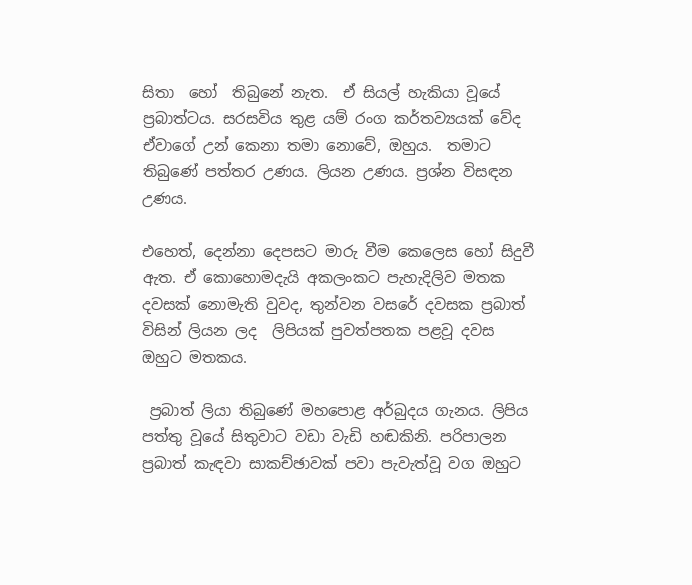සිතා  හෝ  තිබුනේ නැත.  ඒ සියල් හැකියා වූයේ ප්‍රබාත්ටය. සරසවිය තුළ යම් රංග කර්තව්‍යයක් වේද ඒවාගේ උන් කෙනා තමා නොවේ, ඔහුය.  තමාට තිබුණේ පත්තර උණය. ලියන උණය. ප්‍රශ්න විසඳන උණය.

එහෙත්, දෙන්නා දෙපසට මාරු වීම කෙලෙස හෝ සිදුවී ඇත. ඒ කොහොමදැයි අකලංකට පැහැදිලිව මතක දවසක් නොමැති වුවද, තුන්වන වසරේ දවසක ප්‍රබාත් විසින් ලියන ලද  ලිපියක් පුවත්පතක පළවූ දවස ඔහුට මතකය.

 ප්‍රබාත් ලියා තිබුණේ මහපොළ අර්බුදය ගැනය. ලිපිය පත්තු වූයේ සිතුවාට වඩා වැඩි හඬකිනි. පරිපාලන ප්‍රබාත් කැඳවා සාකච්ඡාවක් පවා පැවැත්වූ වග ඔහුට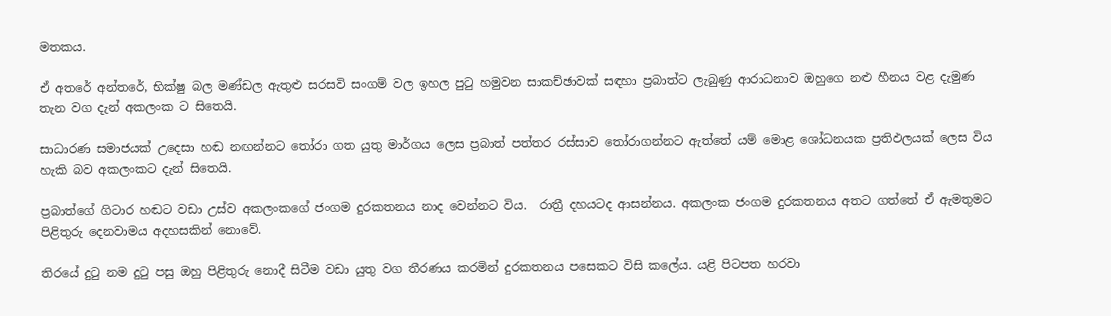මතකය.

ඒ අතරේ අන්තරේ, භික්ෂු බල මණ්ඩල ඇතුළු සරසවි සංගම් වල ඉහල පුටු හමුවන සාකච්ඡාවක් සඳහා ප්‍රබාත්ට ලැබුණු ආරාධනාව ඔහුගෙ නළු හීනය වළ දැමුණ තැන වග දැන් අකලංක ට සිතෙයි.

සාධාරණ සමාජයක් උදෙසා හඬ නඟන්නට තෝරා ගත යුතු මාර්ගය ලෙස ප්‍රබාත් පත්තර රස්සාව තෝරාගන්නට ඇත්තේ යම් මොළ ශෝධනයක ප්‍රතිඵලයක් ලෙස විය හැකි බව අකලංකට දැන් සිතෙයි.

ප්‍රබාත්ගේ ගිටාර හඬට වඩා උස්ව අකලංකගේ ජංගම දුරකතනය නාද වෙන්නට විය.  රාත්‍රී දහයටද ආසන්නය. අකලංක ජංගම දුරකතනය අතට ගත්තේ ඒ ඇමතුමට පිළිතුරු දෙනවාමය අදහසකින් නොවේ.

තිරයේ දුටු නම දුටු පසු ඔහු පිළිතුරු නොදී සිටීම වඩා යුතු වග තීරණය කරමින් දුරකතනය පසෙකට විසි කලේය. යළි පිටපත හරවා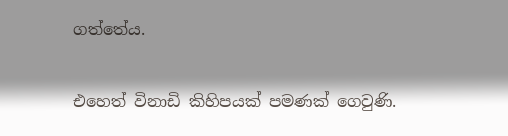ගත්තේය.

එහෙත් විනාඩි කිහිපයක් පමණක් ගෙවුණි.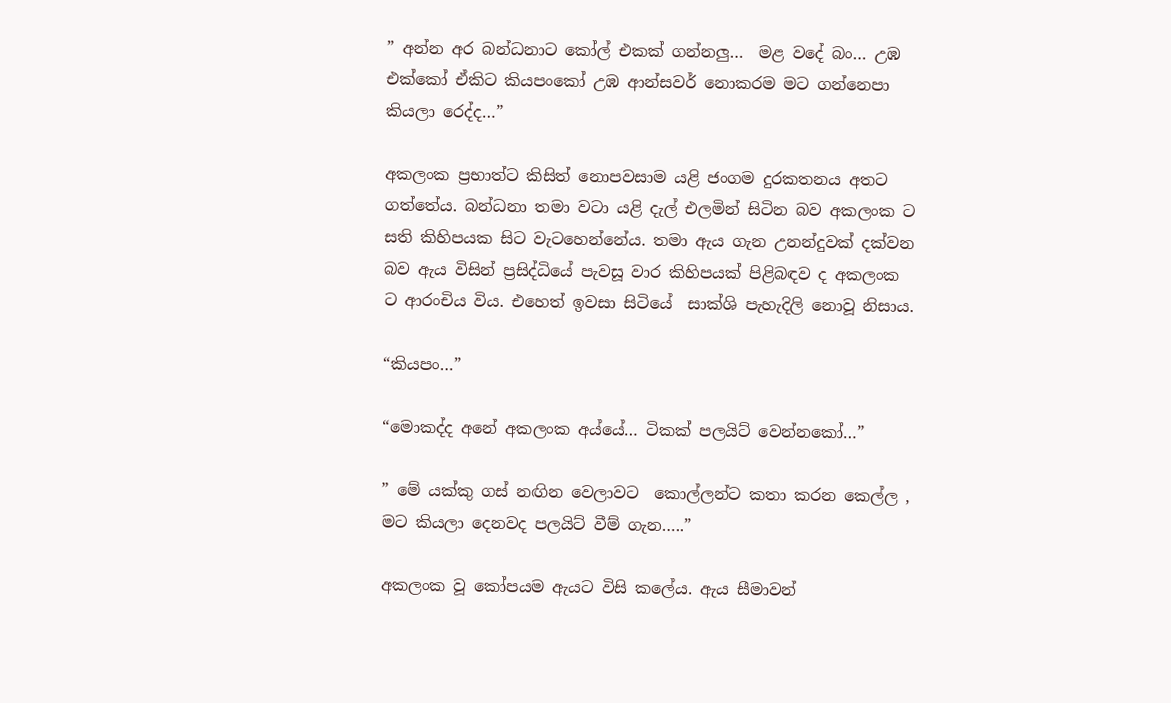” අන්න අර බන්ධනාට කෝල් එකක් ගන්නලු…  මළ වදේ බං… උඹ එක්කෝ ඒකිට කියපංකෝ උඹ ආන්සවර් නොකරම මට ගන්නෙපා කියලා රෙද්ද…”

අකලංක ප්‍රභාත්ට කිසිත් නොපවසාම යළි ජංගම දුරකතනය අතට ගත්තේය. බන්ධනා තමා වටා යළි දැල් එලමින් සිටින බව අකලංක ට සති කිහිපයක සිට වැටහෙන්නේය. තමා ඇය ගැන උනන්දුවක් දක්වන බව ඇය විසින් ප්‍රසිද්ධියේ පැවසූ වාර කිහිපයක් පිළිබඳව ද අකලංක ට ආරංචිය විය. එහෙත් ඉවසා සිටියේ  සාක්ශි පැහැදිලි නොවූ නිසාය.

“කියපං…”

“මොකද්ද අනේ අකලංක අය්යේ… ටිකක් පලයිට් වෙන්නකෝ…”

” මේ යක්කු ගස් නඟින වෙලාවට  කොල්ලන්ට කතා කරන කෙල්ල , මට කියලා දෙනවද පලයිට් වීම් ගැන…..”

අකලංක වූ කෝපයම ඇයට විසි කලේය. ඇය සීමාවන්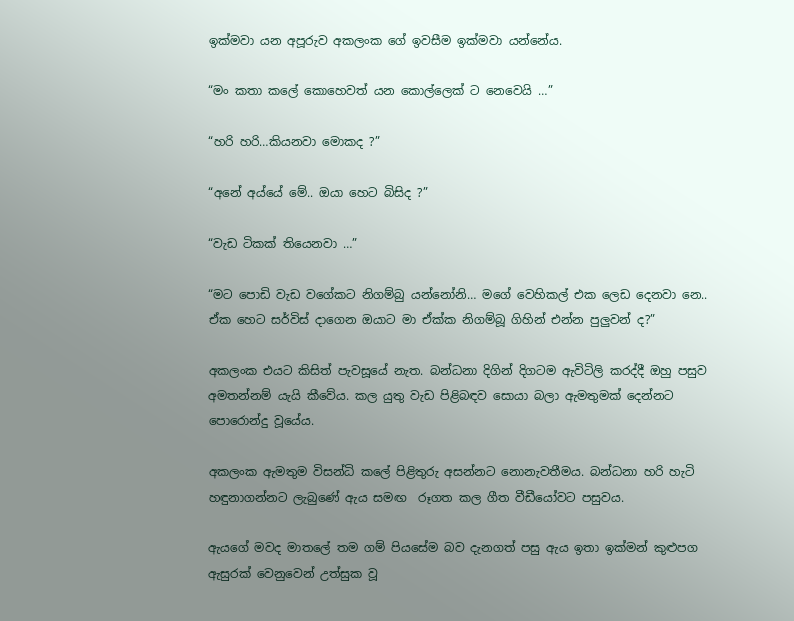ඉක්මවා යන අපූරුව අකලංක ගේ ඉවසීම ඉක්මවා යන්නේය.

“මං කතා කලේ කොහෙවත් යන කොල්ලෙක් ට නෙවෙයි …”

“හරි හරි…කියනවා මොකද ?”

“අනේ අය්යේ මේ.. ඔයා හෙට බිසිද ?”

“වැඩ ටිකක් තියෙනවා …”

“මට පොඩි වැඩ වගේකට නිගම්බු යන්නෝනි… මගේ වෙහිකල් එක ලෙඩ දෙනවා නෙ.. ඒක හෙට සර්විස් දාගෙන ඔයාට මා ඒක්ක නිගම්බූ ගිහින් එන්න පුලුවන් ද?”

අකලංක එයට කිසිත් පැවසූයේ නැත. බන්ධනා දිගින් දිගටම ඇවිටිලි කරද්දී ඔහු පසුව අමතන්නම් යැයි කීවේය. කල යුතු වැඩ පිළිබඳව සොයා බලා ඇමතුමක් දෙන්නට පොරොන්දු වූයේය.

අකලංක ඇමතුම විසන්ධි කලේ පිළිතුරු අසන්නට නොනැවතීමය. බන්ධනා හරි හැටි හඳුනාගන්නට ලැබුණේ ඇය සමඟ  රූගත කල ගීත වීඩීයෝවට පසුවය.

ඇයගේ මවද මාතලේ තම ගම් පියසේම බව දැනගත් පසු ඇය ඉතා ඉක්මන් කුළුපග ඇසුරක් වෙනුවෙන් උත්සුක වූ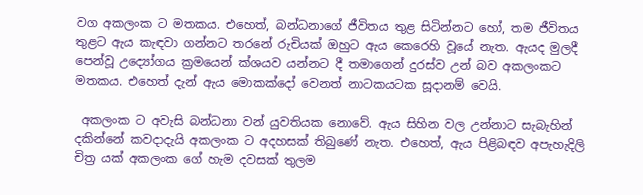වග අකලංක ට මතකය. එහෙත්, බන්ධනාගේ ජීවිතය තුළ සිටින්නට හෝ, තම ජීවිතය තුළට ඇය කැඳවා ගන්නට තරනේ රුචියක් ඔහුට ඇය කෙරෙහි වූයේ නැත. ඇයද මුලදී පෙන්වූ උද්‍යෝගය ක්‍රමයෙන් ක්ශයව යන්නට දී තමාගෙන් දුරස්ව උන් බව අකලංකට මතකය. එහෙත් දැන් ඇය මොකක්දෝ වෙනත් නාටකයටක සූදානම් වෙයි.

 අකලංක ට අවැසි බන්ධනා වන් යුවතියක නොවේ. ඇය සිහින වල උන්නාට සැබැහින් දකින්නේ කවදාදැයි අකලංක ට අදහසක් තිබුණේ නැත. එහෙත්, ඇය පිළිබඳව අපැහැදිලි චිත්‍ර යක් අකලංක ගේ හැම දවසක් තුලම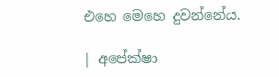එහෙ මෙහෙ දුවන්නේය.

| අපේක්ෂා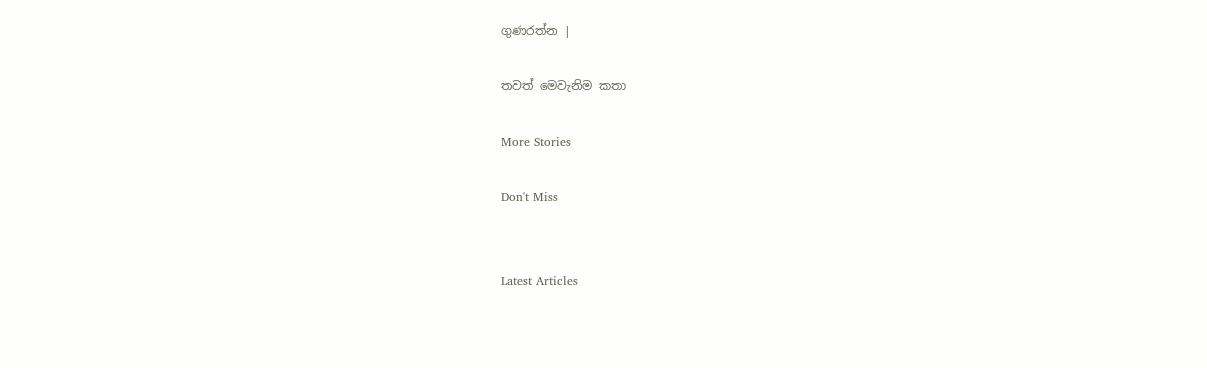ගුණරත්න |

තවත් මෙවැනිම කතා

More Stories

Don't Miss


Latest Articles